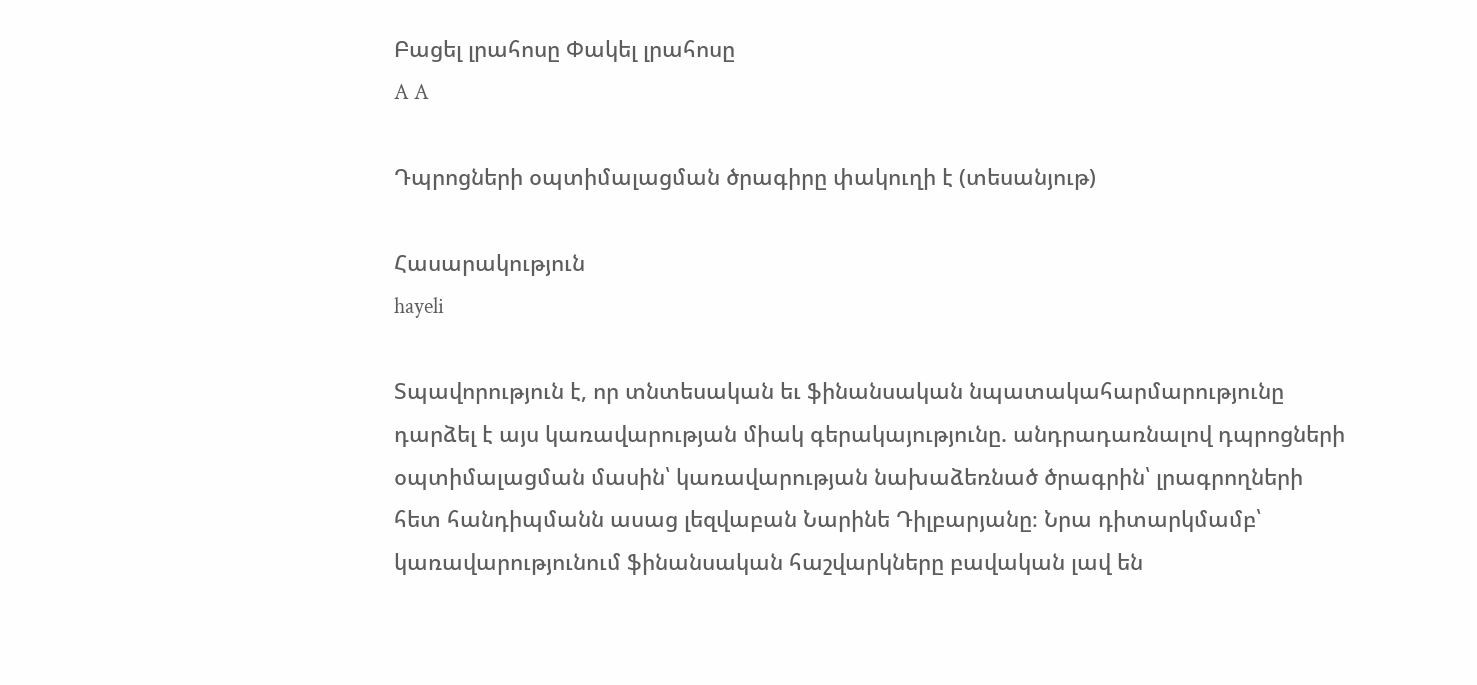Բացել լրահոսը Փակել լրահոսը
A A

Դպրոցների օպտիմալացման ծրագիրը փակուղի է (տեսանյութ)

Հասարակություն
hayeli

Տպավորություն է, որ տնտեսական եւ ֆինանսական նպատակահարմարությունը դարձել է այս կառավարության միակ գերակայությունը. անդրադառնալով դպրոցների օպտիմալացման մասին՝ կառավարության նախաձեռնած ծրագրին՝ լրագրողների հետ հանդիպմանն ասաց լեզվաբան Նարինե Դիլբարյանը։ Նրա դիտարկմամբ՝ կառավարությունում ֆինանսական հաշվարկները բավական լավ են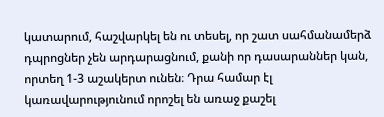կատարում, հաշվարկել են ու տեսել, որ շատ սահմանամերձ դպրոցներ չեն արդարացնում, քանի որ դասարաններ կան, որտեղ 1-3 աշակերտ ունեն։ Դրա համար էլ կառավարությունում որոշել են առաջ քաշել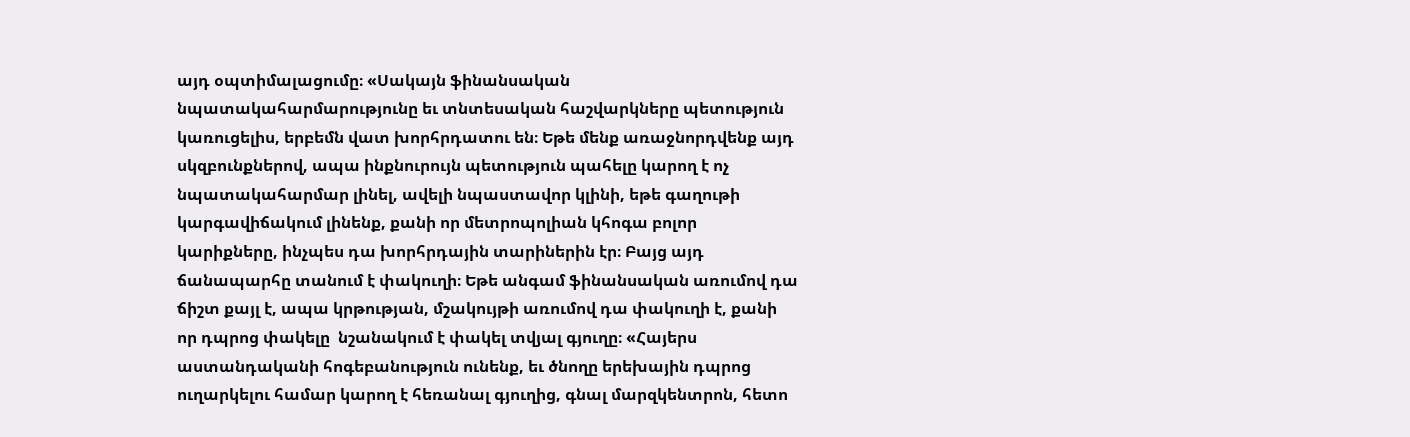այդ օպտիմալացումը։ «Սակայն ֆինանսական նպատակահարմարությունը եւ տնտեսական հաշվարկները պետություն կառուցելիս, երբեմն վատ խորհրդատու են։ Եթե մենք առաջնորդվենք այդ սկզբունքներով, ապա ինքնուրույն պետություն պահելը կարող է ոչ նպատակահարմար լինել, ավելի նպաստավոր կլինի, եթե գաղութի կարգավիճակում լինենք, քանի որ մետրոպոլիան կհոգա բոլոր կարիքները, ինչպես դա խորհրդային տարիներին էր։ Բայց այդ ճանապարհը տանում է փակուղի։ Եթե անգամ ֆինանսական առումով դա ճիշտ քայլ է, ապա կրթության, մշակույթի առումով դա փակուղի է, քանի որ դպրոց փակելը  նշանակում է փակել տվյալ գյուղը։ «Հայերս աստանդականի հոգեբանություն ունենք, եւ ծնողը երեխային դպրոց ուղարկելու համար կարող է հեռանալ գյուղից, գնալ մարզկենտրոն, հետո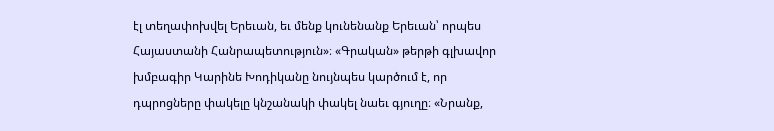էլ տեղափոխվել Երեւան, եւ մենք կունենանք Երեւան՝ որպես Հայաստանի Հանրապետություն»։ «Գրական» թերթի գլխավոր խմբագիր Կարինե Խոդիկանը նույնպես կարծում է, որ դպրոցները փակելը կնշանակի փակել նաեւ գյուղը։ «Նրանք,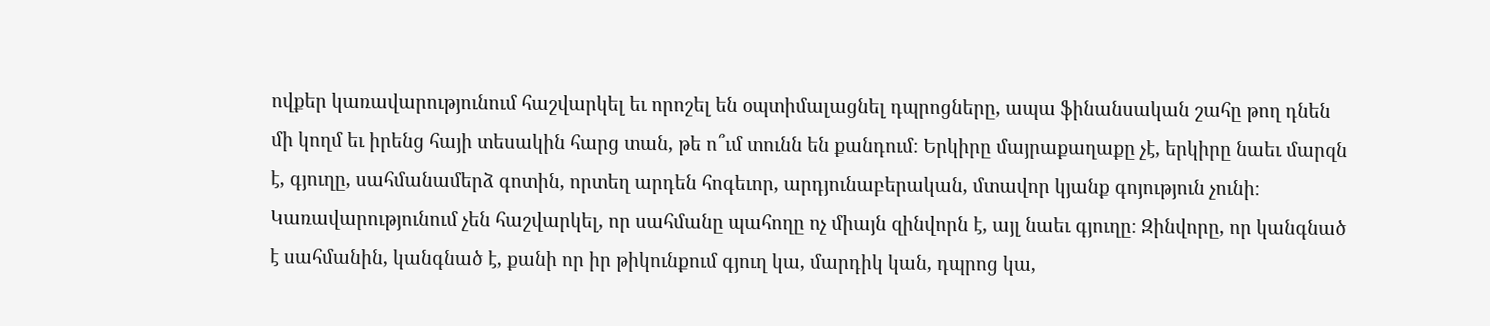ովքեր կառավարությունում հաշվարկել եւ որոշել են օպտիմալացնել դպրոցները, ապա ֆինանսական շահը թող դնեն մի կողմ եւ իրենց հայի տեսակին հարց տան, թե ո՞ւմ տունն են քանդում։ Երկիրը մայրաքաղաքը չէ, երկիրը նաեւ մարզն է, գյուղը, սահմանամերձ գոտին, որտեղ արդեն հոգեւոր, արդյունաբերական, մտավոր կյանք գոյություն չունի։ Կառավարությունում չեն հաշվարկել, որ սահմանը պահողը ոչ միայն զինվորն է, այլ նաեւ գյուղը։ Զինվորը, որ կանգնած է սահմանին, կանգնած է, քանի որ իր թիկունքում գյուղ կա, մարդիկ կան, դպրոց կա,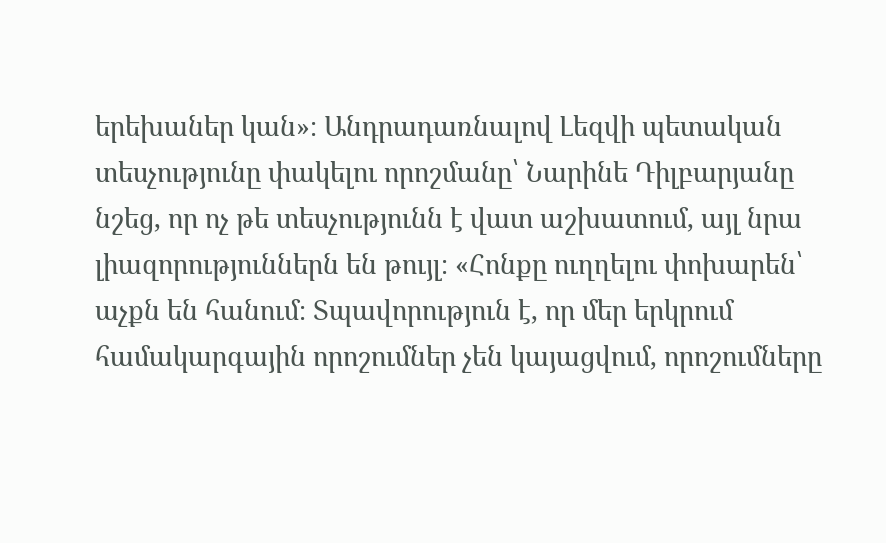երեխաներ կան»։ Անդրադառնալով Լեզվի պետական տեսչությունը փակելու որոշմանը՝ Նարինե Դիլբարյանը նշեց, որ ոչ թե տեսչությունն է վատ աշխատում, այլ նրա լիազորություններն են թույլ։ «Հոնքը ուղղելու փոխարեն՝ աչքն են հանում։ Տպավորություն է, որ մեր երկրում համակարգային որոշումներ չեն կայացվում, որոշումները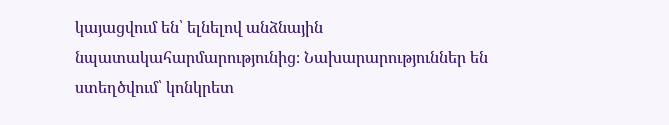կայացվում են՝ ելնելով անձնային նպատակահարմարությունից։ Նախարարություններ են ստեղծվում՝ կոնկրետ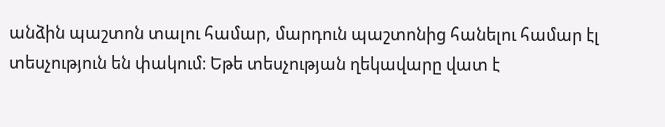անձին պաշտոն տալու համար, մարդուն պաշտոնից հանելու համար էլ տեսչություն են փակում։ Եթե տեսչության ղեկավարը վատ է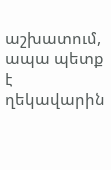աշխատում, ապա պետք է ղեկավարին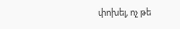փոխել, ոչ թե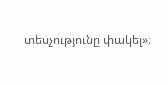տեսչությունը փակել»։